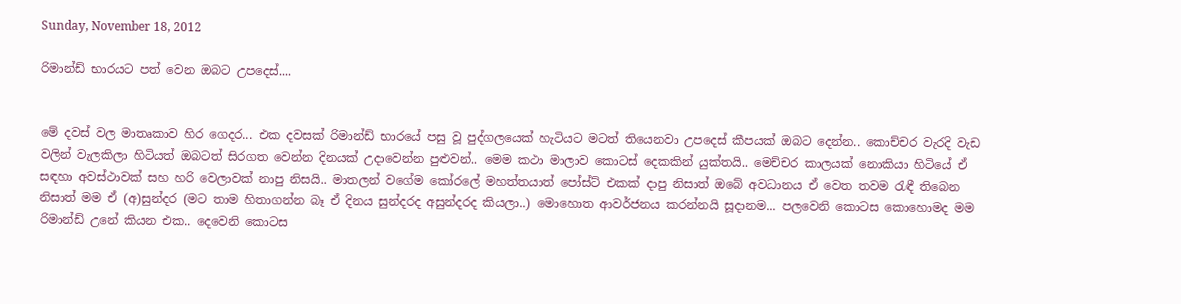Sunday, November 18, 2012

රිමාන්ඩ් භාරයට පත් වෙන ඔබට උපදෙස්....


මේ දවස් වල මාතෘකාව හිර ගෙදර... එක දවසක් රිමාන්ඩ් භාරයේ පසු වූ පුද්ගලයෙක් හැටියට මටත් තියෙනවා උපදෙස් කීපයක් ඔබට දෙන්න.. කොච්චර වැරදි වැඩ වලින් වැලකිලා හිටියත් ඔබටත් සිරගත වෙන්න දිනයක් උදාවෙන්න පුළුවන්.. මෙම කථා මාලාව කොටස් දෙකකින් යුක්තයි.. මෙච්චර කාලයක් නොකියා හිටියේ ඒ සඳහා අවස්ථාවක් සහ හරි වෙලාවක් නාපු නිසයි.. මාතලන් වගේම කෝරලේ මහත්තයාත් පෝස්ට් එකක් දාපු නිසාත් ඔබේ අවධානය ඒ වෙත තවම රැඳී තිබෙන නිසාත් මම ඒ (අ)සුන්දර (මට තාම හිතාගන්න බෑ ඒ දිනය සුන්දරද අසුන්දරද කියලා..) මොහොත ආවර්ජනය කරන්නයි සූදානම... පලවෙනි කොටස කොහොමද මම රිමාන්ඩ් උනේ කියන එක.. දෙවෙනි කොටස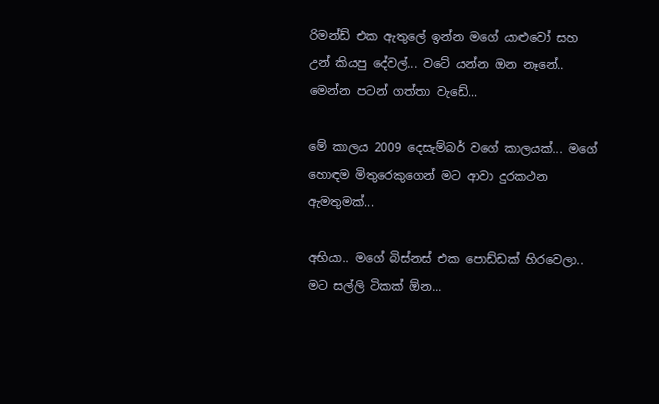රිමන්ඩ් එක ඇතුලේ ඉන්න මගේ යාළුවෝ සහ උන් කියපු දේවල්... වටේ යන්න ඔන නෑනේ.. මෙන්න පටන් ගත්තා වැඩේ...

මේ කාලය 2009 දෙසැම්බර් වගේ කාලයක්... මගේ හොඳම මිතුරෙකුගෙන් මට ආවා දුරකථන ඇමතුමක්...

අභියා.. මගේ බිස්නස් එක පොඩ්ඩක් හිරවෙලා.. මට සල්ලි ටිකක් ඕන...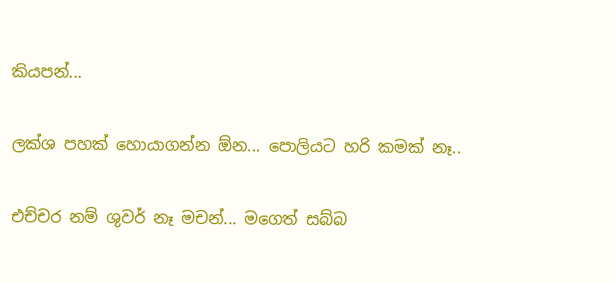කියපන්...

ලක්ශ පහක් හොයාගන්න ඕන... පොලියට හරි කමක් නෑ..

එච්චර නම් ශුවර් නෑ මචන්... මගෙත් සබ්බ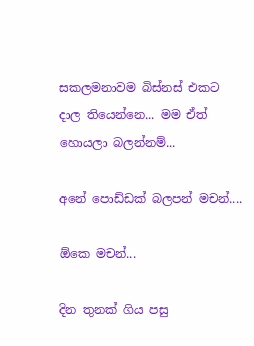සකලමනාවම බිස්නස් එකට දාල තියෙන්නෙ... මම ඒත් හොයලා බලන්නම්...

අනේ පොඩ්ඩක් බලපන් මචන්....

ඕකෙ මචන්...

දින තුනක් ගිය පසු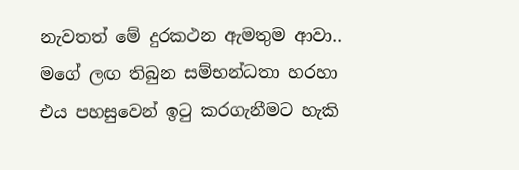නැවතත් මේ දුරකථන ඇමතුම ආවා.. මගේ ලඟ තිබුන සම්භන්ධතා හරහා එය පහසුවෙන් ඉටු කරගැනීමට හැකි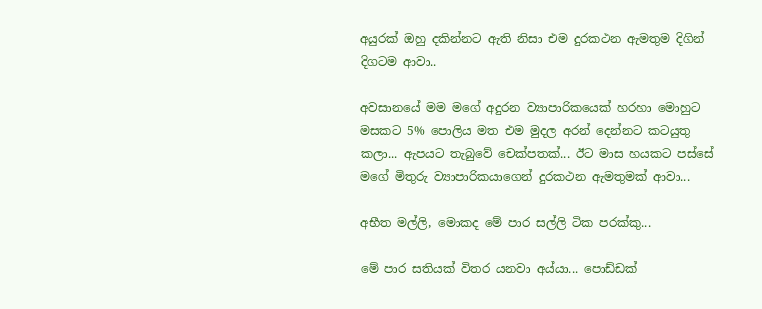අයුරක් ඔහු දකින්නට ඇති නිසා එම දුරකථන ඇමතුම දිගින් දිගටම ආවා..

අවසානයේ මම මගේ අදුරන ව්‍යාපාරිකයෙක් හරහා මොහුට මසකට 5% පොලිය මත එම මුදල අරන් දෙන්නට කටයුතු කලා... ඇපයට තැබුවේ චෙක්පතක්... ඊට මාස හයකට පස්සේ මගේ මිතුරු ව්‍යාපාරිකයාගෙන් දුරකථන ඇමතුමක් ආවා...

අභීත මල්ලි, මොකද මේ පාර සල්ලි ටික පරක්කු...

මේ පාර සතියක් විතර යනවා අය්යා... පොඩ්ඩක්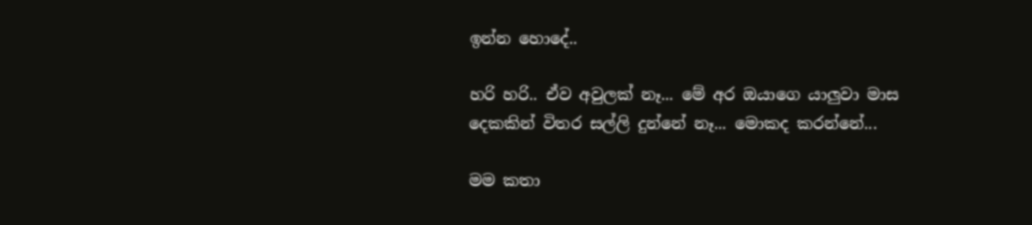ඉන්න හොදේ..

හරි හරි.. ඒව අවුලක් නෑ... මේ අර ඔයාගෙ යාලුවා මාස දෙකකින් විතර සල්ලි දුන්නේ නෑ... මොකද කරන්නේ...

මම කතා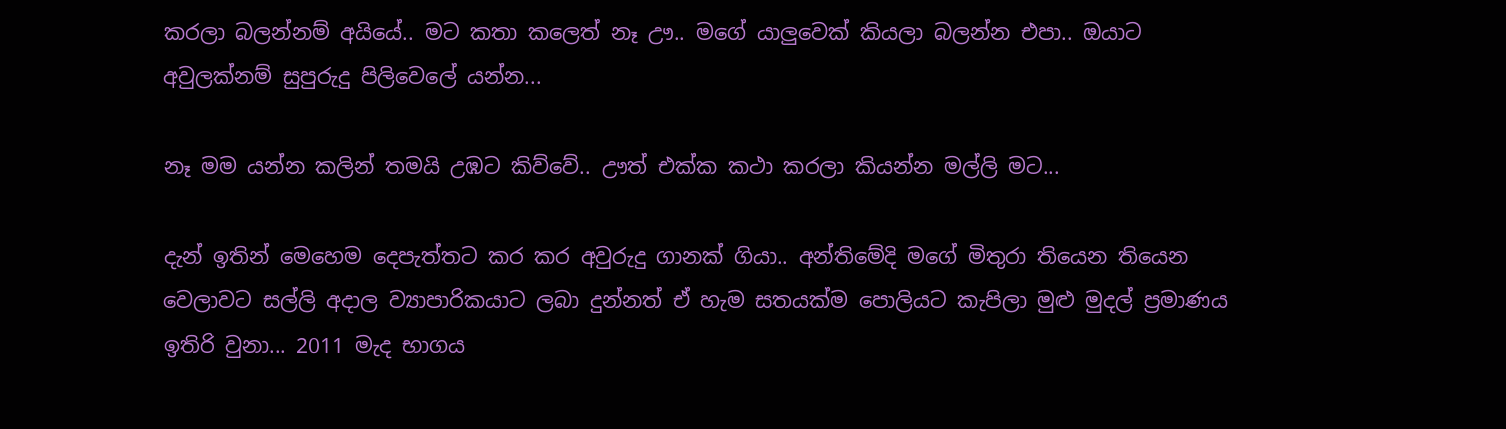කරලා බලන්නම් අයියේ.. මට කතා කලෙත් නෑ ඌ.. මගේ යාලුවෙක් කියලා බලන්න එපා.. ඔයාට අවුලක්නම් සුපුරුදු පිලිවෙලේ යන්න...

නෑ මම යන්න කලින් තමයි උඹට කිව්වේ.. ඌත් එක්ක කථා කරලා කියන්න මල්ලි මට...

දැන් ඉතින් මෙහෙම දෙපැත්තට කර කර අවුරුදු ගානක් ගියා.. අන්තිමේදි මගේ මිතුරා තියෙන තියෙන වෙලාවට සල්ලි අදාල ව්‍යාපාරිකයාට ලබා දුන්නත් ඒ හැම සතයක්ම පොලියට කැපිලා මුළු මුදල් ප්‍රමාණය ඉතිරි වුනා... 2011 මැද භාගය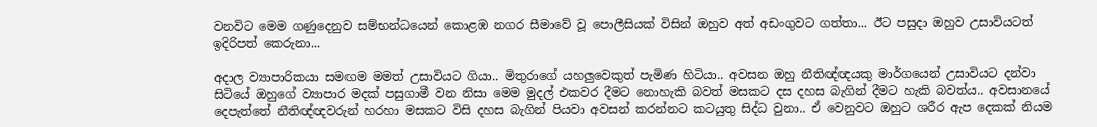වනවිට මෙම ගණුදෙනුව සම්භන්ධයෙන් කොළඹ නගර සීමාවේ වූ පොලීසියක් විසින් ඔහුව අත් අඩංගුවට ගත්තා... ඊට පසුදා ඔහුව උසාවියටත් ඉදිරිපත් කෙරුනා...

අදාල ව්‍යාපාරිකයා සමඟම මමත් උසාවියට ගියා.. මිතුරාගේ යහලුවෙකුත් පැමිණ හිටියා.. අවසන ඔහු නීතිඥ්ඥයකු මාර්ගයෙන් උසාවියට දන්වා සිටියේ ඔහුගේ ව්‍යාපාර මදක් පසුගාමී වන නිසා මෙම මුදල් එකවර දීමට නොහැකි බවත් මසකට දස දහස බැගින් දීමට හැකි බවත්ය.. අවසානයේ දෙපැත්තේ නීතිඥ්ඥවරුන් හරහා මසකට විසි දහස බැගින් පියවා අවසන් කරන්නට කටයුතු සිද්ධ වුනා.. ඒ වෙනුවට ඔහුට ශරීර ඇප දෙකක් නියම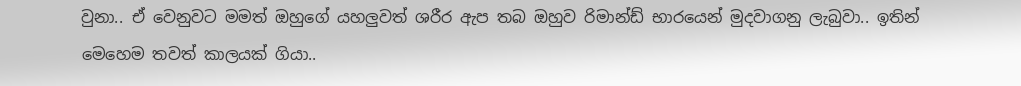වුනා.. ඒ වෙනුවට මමත් ඔහුගේ යහලුවත් ශරීර ඇප තබ ඔහුව රිමාන්ඩ් භාරයෙන් මුදවාගනු ලැබුවා.. ඉතින් මෙහෙම තවත් කාලයක් ගියා..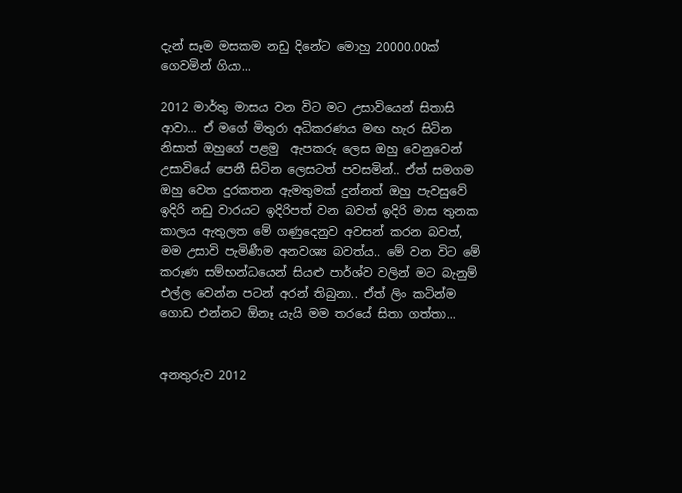දැන් සෑම මසකම නඩු දිනේට මොහු 20000.00ක් ගෙවමින් ගියා...

2012 මාර්තු මාසය වන විට මට උසාවියෙන් සිතාසි ආවා... ඒ මගේ මිතුරා අධිකරණය මඟ හැර සිටින නිසාත් ඔහුගේ පළමු  ඇපකරු ලෙස ඔහු වෙනුවෙන් උසාවියේ පෙනී සිටින ලෙසටත් පවසමින්.. ඒත් සමගම ඔහු වෙත දුරකතන ඇමතුමක් දුන්නත් ඔහු පැවසුවේ ඉදිරි නඩු වාරයට ඉදිරිපත් වන බවත් ඉදිරි මාස තුනක කාලය ඇතුලත මේ ගණුදෙනුව අවසන් කරන බවත්, මම උසාවි පැමිණීම අනවශ්‍ය බවත්ය.. මේ වන විට මේ කරුණ සම්භන්ධයෙන් සියළු පාර්ශ්ව වලින් මට බැනුම් එල්ල වෙන්න පටන් අරන් තිබුනා.. ඒත් ලිං කටින්ම ගොඩ එන්නට ඕනෑ යැයි මම තරයේ සිතා ගත්තා...


අනතුරුව 2012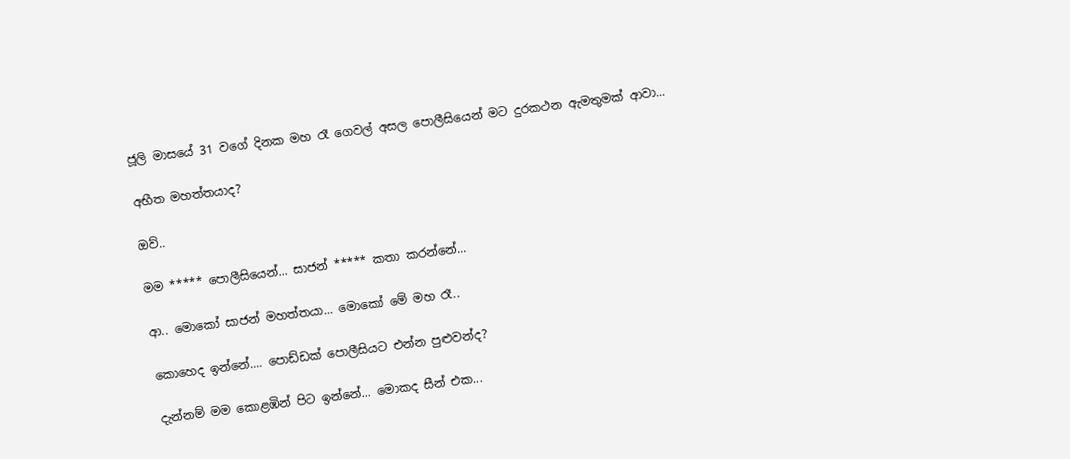ජූලි මාසයේ 31 වගේ දිනක මහ රෑ ගෙවල් අසල පොලීසියෙන් මට දුරකථන ඇමතුමක් ආවා...

අභීත මහත්තයාද?

ඔව්..

මම ***** පොලීසියෙන්... සාජන් ***** කතා කරන්නේ...

ආ.. මොකෝ සාජන් මහත්තයා... මොකෝ මේ මහ රෑ..

කොහෙද ඉන්නේ.... පොඩ්ඩක් පොලීසියට එන්න පුළුවන්ද?

දැන්නම් මම කොළඹින් පිට ඉන්නේ... මොකද සීන් එක...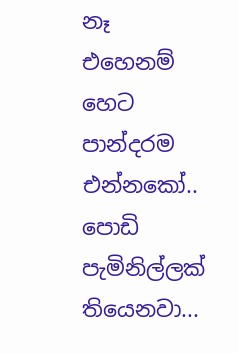නෑ එහෙනම් හෙට පාන්දරම එන්නකෝ.. පොඩි පැමිනිල්ලක් තියෙනවා...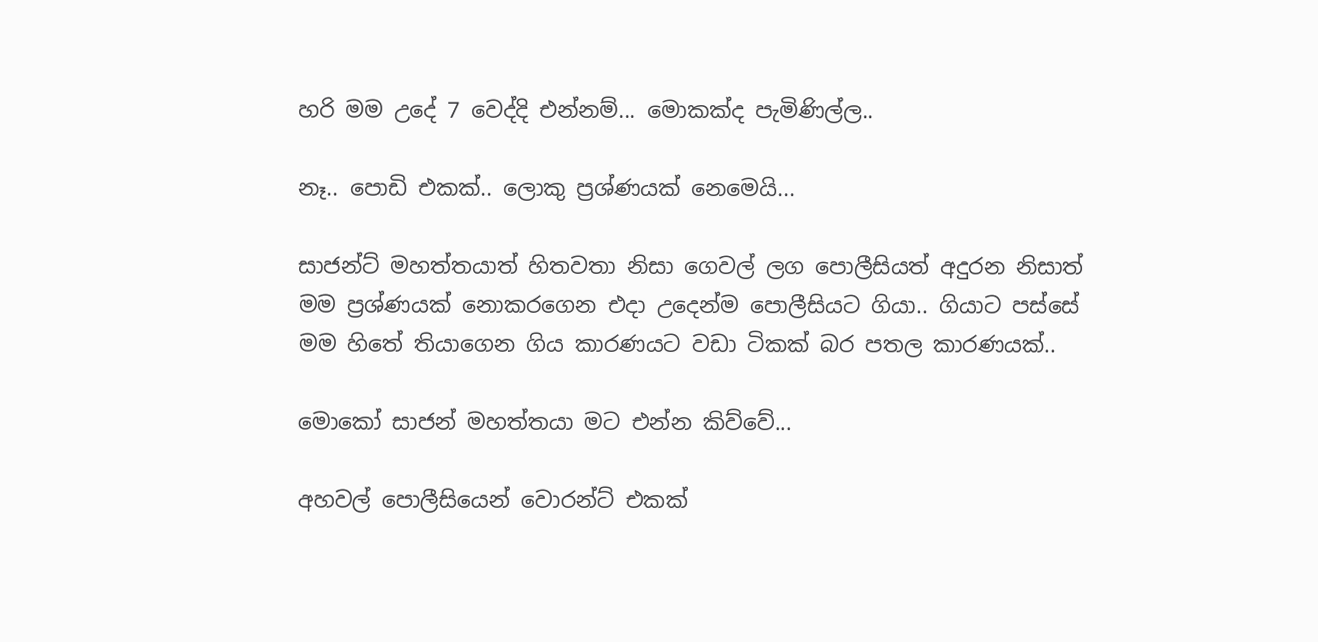හරි මම උදේ 7 වෙද්දි එන්නම්... මොකක්ද පැමිණිල්ල..

නෑ.. පොඩි එකක්.. ලොකු ප්‍රශ්ණයක් නෙමෙයි...

සාජන්ට් මහත්තයාත් හිතවතා නිසා ගෙවල් ලග පොලීසියත් අදුරන නිසාත් මම ප්‍රශ්ණයක් නොකරගෙන එදා උදෙන්ම පොලීසියට ගියා.. ගියාට පස්සේ මම හිතේ තියාගෙන ගිය කාරණයට වඩා ටිකක් බර පතල කාරණයක්..

මොකෝ සාජන් මහත්තයා මට එන්න කිව්වේ...

අහවල් පොලීසියෙන් වොරන්ට් එකක්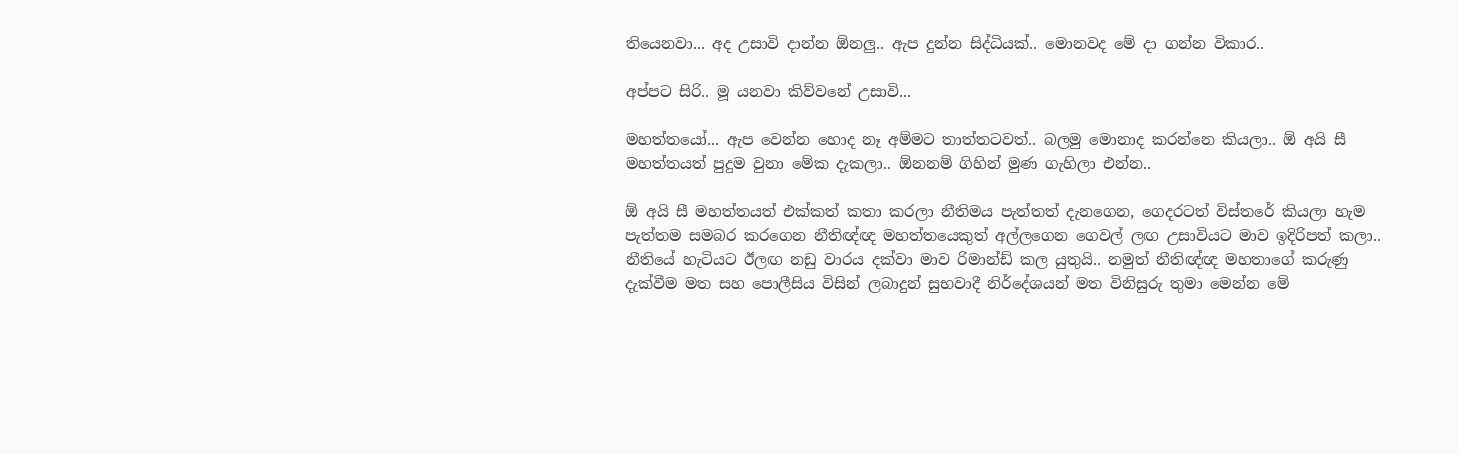තියෙනවා... අද උසාවි දාන්න ඕනලු.. ඇප දුන්න සිද්ධියක්.. මොනවද මේ දා ගන්න විකාර..

අප්පට සිරි.. මූ යනවා කිව්වනේ උසාවි...

මහත්තයෝ... ඇප වෙන්න හොද නෑ අම්මට තාත්තටවත්.. බලමු මොනාද කරන්නෙ කියලා.. ඕ අයි සී මහත්තයත් පුදුම වුනා මේක දැකලා.. ඕනනම් ගිහින් මුණ ගැහිලා එන්න..

ඕ අයි සී මහත්තයත් එක්කත් කතා කරලා නීතිමය පැත්තත් දැනගෙන, ගෙදරටත් විස්තරේ කියලා හැම පැත්තම සමබර කරගෙන නීතිඥ්ඥ මහත්තයෙකුත් අල්ලගෙන ගෙවල් ලඟ උසාවියට මාව ඉදිරිපත් කලා.. නීතියේ හැටියට ඊලඟ නඩු වාරය දක්වා මාව රිමාන්ඩ් කල යුතුයි.. නමුත් නීතිඥ්ඥ මහතාගේ කරුණු දැක්වීම මත සහ පොලීසිය විසින් ලබාදුන් සුභවාදී නිර්දේශයන් මත විනිසුරු තුමා මෙන්න මේ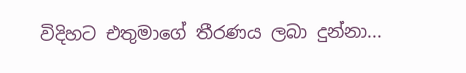විදිහට එතුමාගේ තීරණය ලබා දුන්නා...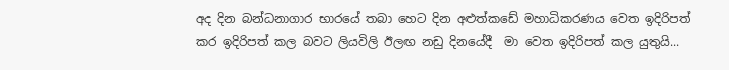අද දින බන්ධනාගාර භාරයේ තබා හෙට දින අළුත්කඩේ මහාධිකරණය වෙත ඉදිරිපත් කර ඉදිරිපත් කල බවට ලියවිලි ඊලඟ නඩු දිනයේදී  මා වෙත ඉදිරිපත් කල යුතුයි...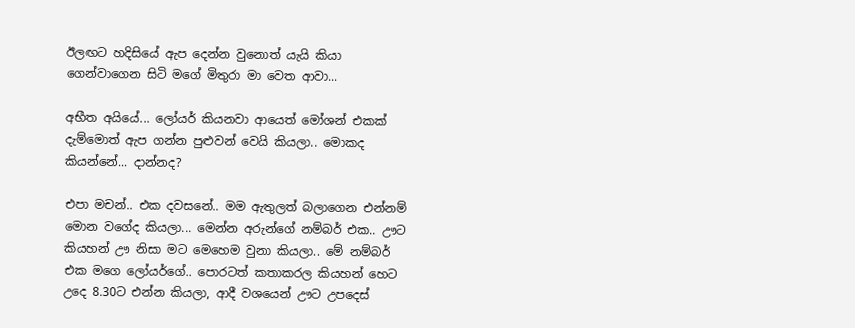ඊලඟට හදිසියේ ඇප දෙන්න වුනොත් යැයි කියා ගෙන්වාගෙන සිටි මගේ මිතුරා මා වෙත ආවා...

අභීත අයියේ... ලෝයර් කියනවා ආයෙත් මෝශන් එකක් දැම්මොත් ඇප ගන්න පුළුවන් වෙයි කියලා.. මොකද කියන්නේ... දාන්නද?

එපා මචන්.. එක දවසනේ.. මම ඇතුලත් බලාගෙන එන්නම් මොන වගේද කියලා... මෙන්න අරුන්ගේ නම්බර් එක.. ඌට කියහන් ඌ නිසා මට මෙහෙම වුනා කියලා.. මේ නම්බර් එක මගෙ ලෝයර්ගේ.. පොරටත් කතාකරල කියහන් හෙට උදෙ 8.30ට එන්න කියලා, ආදී වශයෙන් ඌට උපදෙස්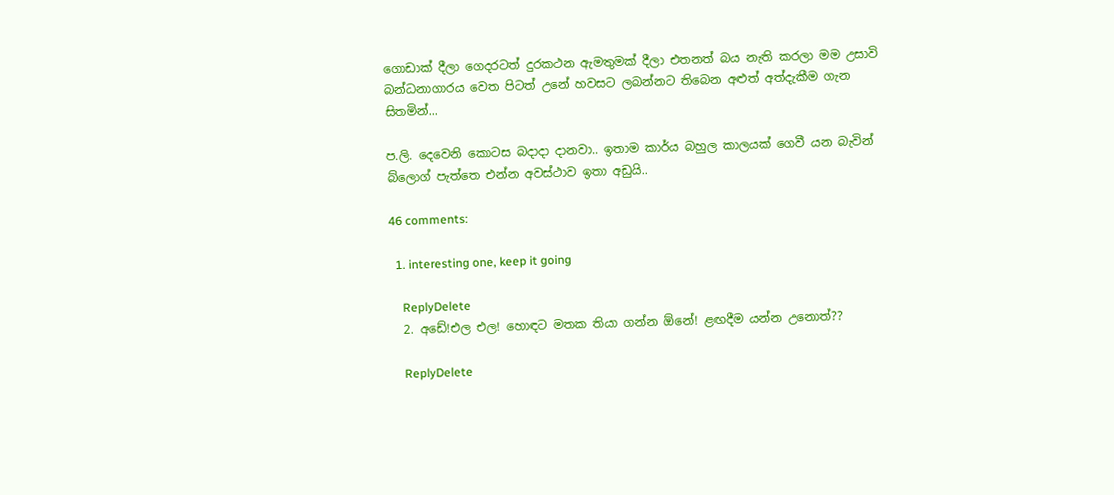ගොඩාක් දීලා ගෙදරටත් දුරකථන ඇමතුමක් දීලා එතනත් බය නැති කරලා මම උසාවි බන්ධනාගාරය වෙත පිටත් උනේ හවසට ලබන්නට තිබෙන අළුත් අත්දැකීම ගැන සිතමින්...

ප.ලි. දෙවෙනි කොටස බදාදා දානවා.. ඉතාම කාර්ය බහුල කාලයක් ගෙවී යන බැවින් බ්ලොග් පැත්තෙ එන්න අවස්ථාව ඉතා අඩුයි..

46 comments:

  1. interesting one, keep it going

    ReplyDelete
  2. අඩේ!එල එල! හොඳට මතක තියා ගන්න ඕනේ! ළඟදීම යන්න උනොත්??

    ReplyDelete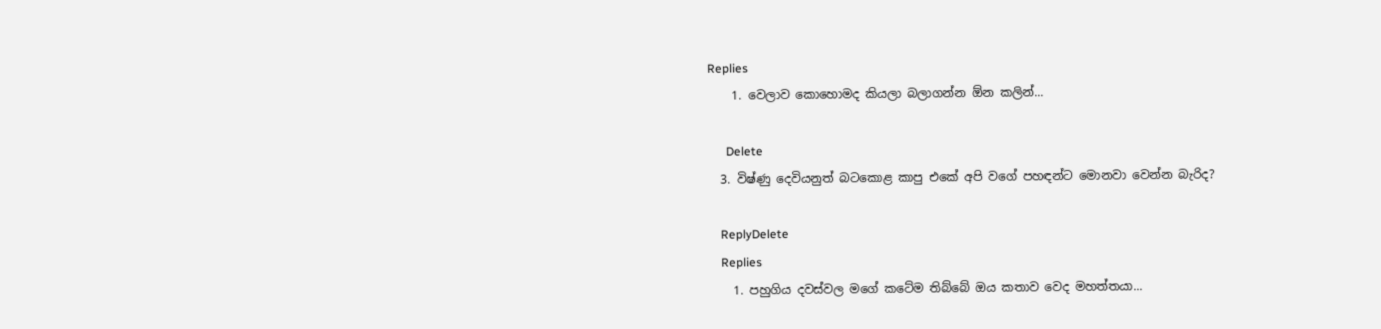Replies
    1. වෙලාව කොහොමද කියලා බලාගන්න ඕන කලින්...

      Delete
  3. විෂ්ණු දෙවියනුත් බටකොළ කාපු එකේ අපි වගේ පහඳන්ට මොනවා වෙන්න බැරිද?

    ReplyDelete
    Replies
    1. පහුගිය දවස්වල මගේ කටේම තිබ්බේ ඔය කතාව වෙද මහත්තයා...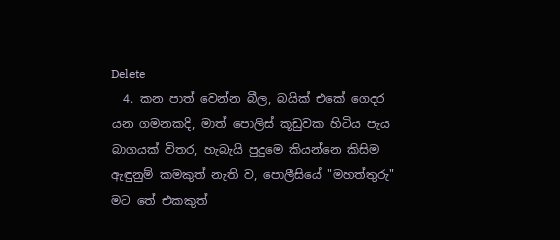Delete
  4. කන පාත් වෙන්න බීල, බයික් එකේ ගෙදර යන ගමනකදි, මාත් පොලිස් කූඩුවක හිටිය පැය බාගයක් විතර, හැබැයි පුදුමෙ කියන්නෙ කිසිම ඇඳුනුම් කමකුත් නැති ව, පොලීසියේ "මහත්තුරු" මට තේ එකකුත්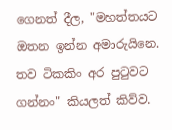ගෙනත් දීල, "මහත්තයට ඔතන ඉන්න අමාරුයිනෙ. තව ටිකකිං අර පුටුවට ගන්නං" කියලත් කිව්ව.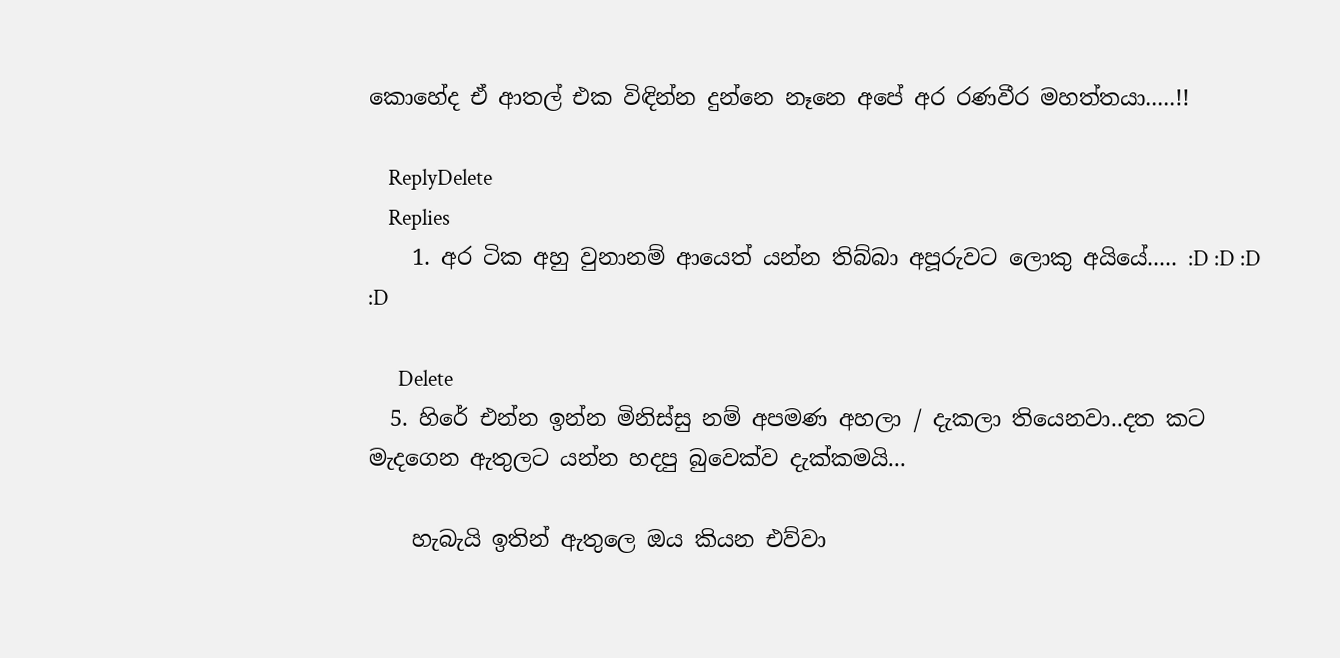කොහේද ඒ ආතල් එක විඳින්න දුන්නෙ නෑනෙ අපේ අර රණවීර මහත්තයා.....!!

    ReplyDelete
    Replies
    1. අර ටික අහු වුනානම් ආයෙත් යන්න තිබ්බා අපූරුවට ලොකු අයියේ..... :D :D :D :D

      Delete
  5. හිරේ එන්න ඉන්න මිනිස්සු නම් අපමණ අහලා / දැකලා තියෙනවා..දත කට මැදගෙන ඇතුලට යන්න හදපු බුවෙක්ව දැක්කමයි...

    හැබැයි ඉතින් ඇතුලෙ ඔය කියන එව්වා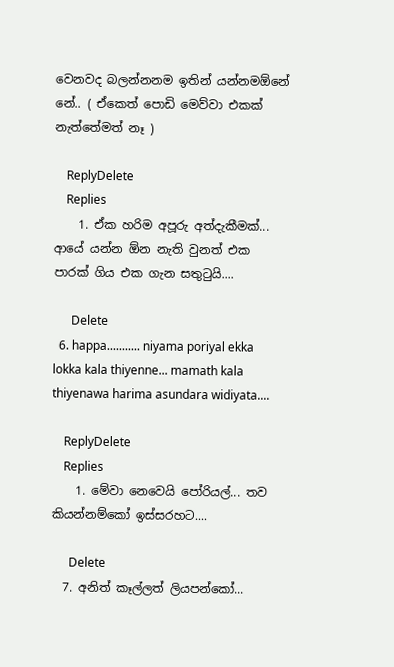වෙනවද බලන්නනම ඉතින් යන්නමඕනේ නේ.. ( ඒකෙත් පොඩි මෙව්වා එකක් නැත්තේමත් නෑ )

    ReplyDelete
    Replies
    1. ඒක හරිම අපූරු අත්දැකීමක්... ආයේ යන්න ඕන නැති වුනත් එක පාරක් ගිය එක ගැන සතුටුයි....

      Delete
  6. happa........... niyama poriyal ekka lokka kala thiyenne... mamath kala thiyenawa harima asundara widiyata....

    ReplyDelete
    Replies
    1. මේවා නෙවෙයි පෝරියල්... තව කියන්නම්කෝ ඉස්සරහට....

      Delete
  7. අනිත් කෑල්ලත් ලියපන්කෝ...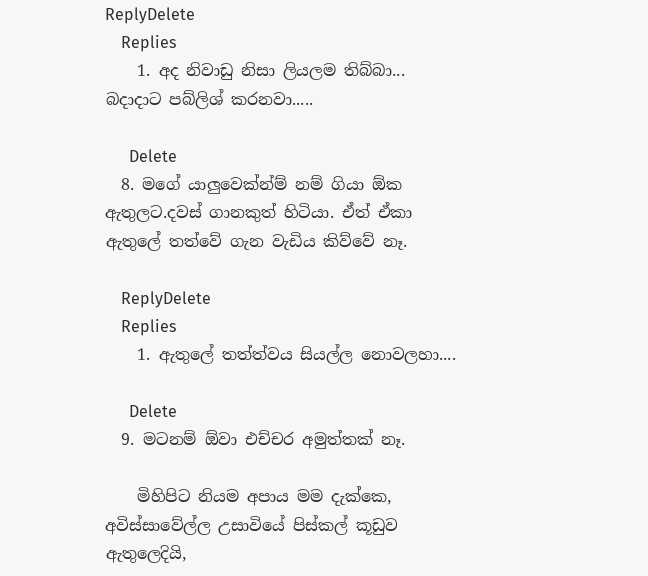ReplyDelete
    Replies
    1. අද නිවාඩු නිසා ලියලම තිබ්බා... බදාදාට පබ්ලිශ් කරනවා.....

      Delete
  8. මගේ යාලුවෙක්න්ම් නම් ගියා ඕක ඇතුලට.දවස් ගානකුත් හිටියා. ඒත් ඒකා ඇතුලේ තත්වේ ගැන වැඩිය කිව්වේ නෑ.

    ReplyDelete
    Replies
    1. ඇතුලේ තත්ත්වය සියල්ල නොවලහා....

      Delete
  9. මටනම් ඕවා එච්චර අමුත්තක් නෑ.

    මිහිපිට නියම අපාය මම දැක්කෙ, අවිස්සාවේල්ල උසාවියේ පිස්කල් කූඩුව ඇතුලෙදියි,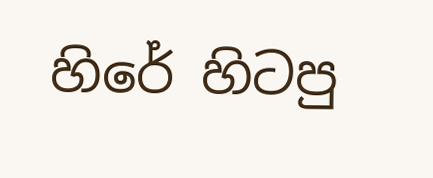හිරේ හිටපු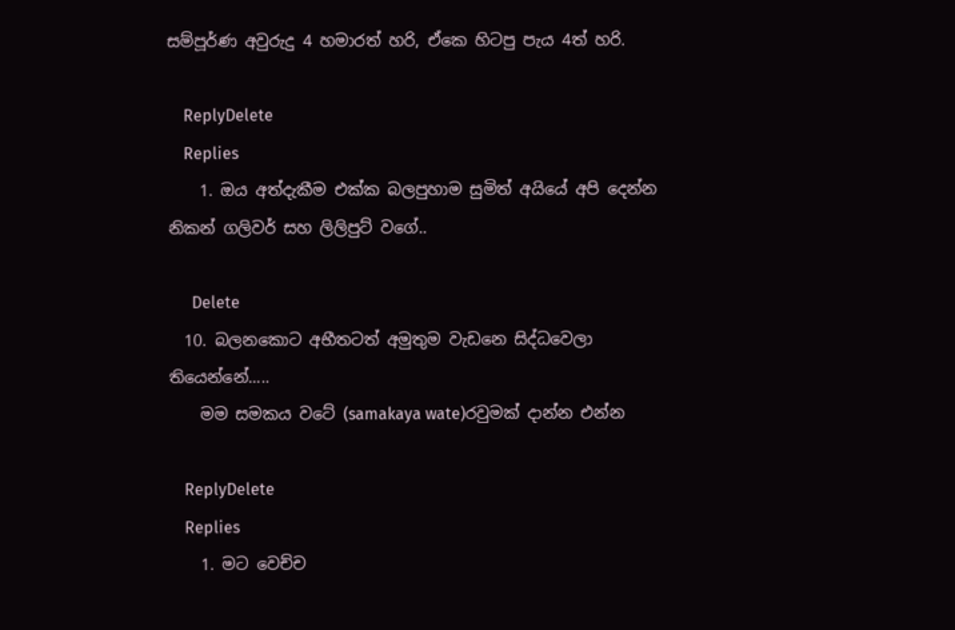සම්පූර්ණ අවුරුදු 4 හමාරත් හරි, ඒකෙ හිටපු පැය 4ත් හරි.

    ReplyDelete
    Replies
    1. ඔය අත්දැකීම එක්ක බලපුහාම සුමිත් අයියේ අපි දෙන්න නිකන් ගලිවර් සහ ලිලිපුට් වගේ..

      Delete
  10. බලනකොට අභීතටත් අමුතුම වැඩනෙ සිද්ධවෙලා තියෙන්නේ.....
    මම සමකය වටේ (samakaya wate)රවුමක් දාන්න එන්න

    ReplyDelete
    Replies
    1. මට වෙච්ච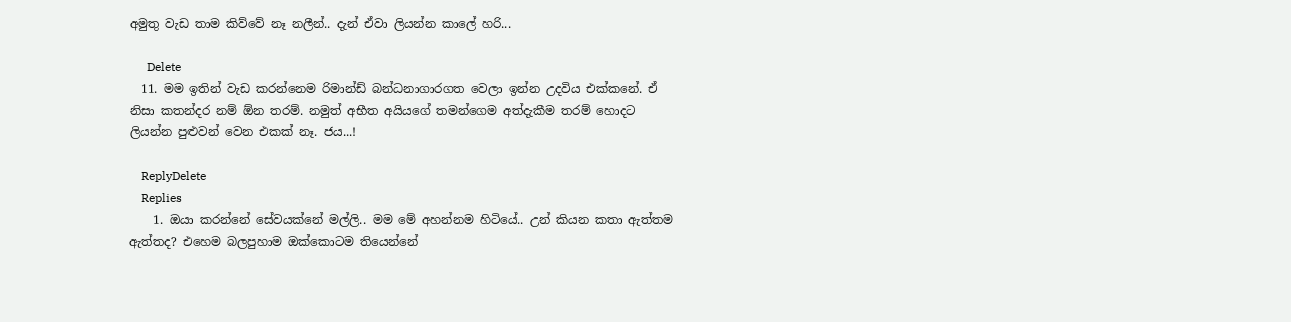අමුතු වැඩ තාම කිව්වේ නෑ නලීන්.. දැන් ඒවා ලියන්න කාලේ හරි...

      Delete
  11. මම ඉතින් වැඩ කරන්නෙම රිමාන්ඩ් බන්ධනාගාරගත වෙලා ඉන්න උදවිය එක්කනේ. ඒ නිසා කතන්දර නම් ඕන තරම්. නමුත් අභීත අයියගේ තමන්ගෙම අත්දැකීම තරම් හොදට ලියන්න පුළුවන් වෙන එකක් නෑ. ජය...!

    ReplyDelete
    Replies
    1. ඔයා කරන්නේ සේවයක්නේ මල්ලි.. මම මේ අහන්නම හිටියේ.. උන් කියන කතා ඇත්තම ඇත්තද? එහෙම බලපුහාම ඔක්කොටම තියෙන්නේ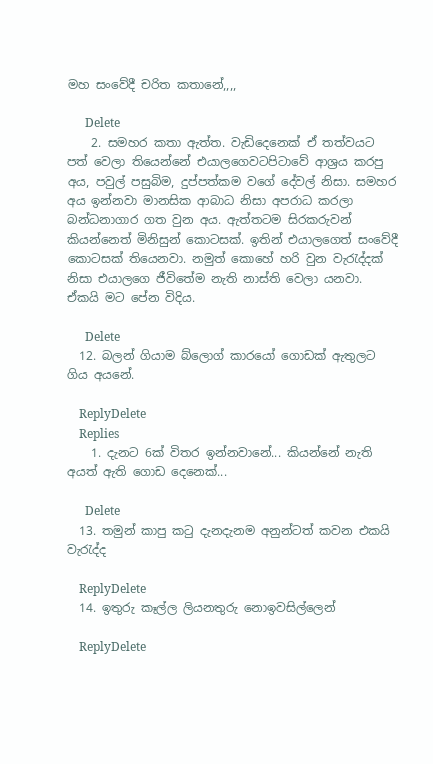මහ සංවේදී චරිත කතානේ,,,,

      Delete
    2. සමහර කතා ඇත්ත. වැඩිදෙනෙක් ඒ තත්වයට පත් වෙලා තියෙන්නේ එයාලගෙවටපිටාවේ ආශ්‍රය කරපු අය, පවුල් පසුබිම, දුප්පත්කම වගේ දේවල් නිසා. සමහර අය ඉන්නවා මානසික ආබාධ නිසා අපරාධ කරලා බන්ධනාගාර ගත වුන අය. ඇත්තටම සිරකරුවන් කියන්නෙත් මිනිසුන් කොටසක්. ඉතින් එයාලගෙත් සංවේදී කොටසක් තියෙනවා. නමුත් කොහේ හරි වුන වැරැද්දක් නිසා එයාලගෙ ජීවිතේම නැති නාස්ති වෙලා යනවා. ඒකයි මට පේන විදිය.

      Delete
  12. බලන් ගියාම බ්ලොග් කාරයෝ ගොඩක් ඇතුලට ගිය අයනේ.

    ReplyDelete
    Replies
    1. දැනට 6ක් විතර ඉන්නවානේ... කියන්නේ නැති අයත් ඇති ගොඩ දෙනෙක්...

      Delete
  13. තමුන් කාපු කටු දැනදැනම අනුන්ටත් කවන එකයි වැරැද්ද

    ReplyDelete
  14. ඉතුරු කෑල්ල ලියනතුරු නොඉවසිල්ලෙන්

    ReplyDelete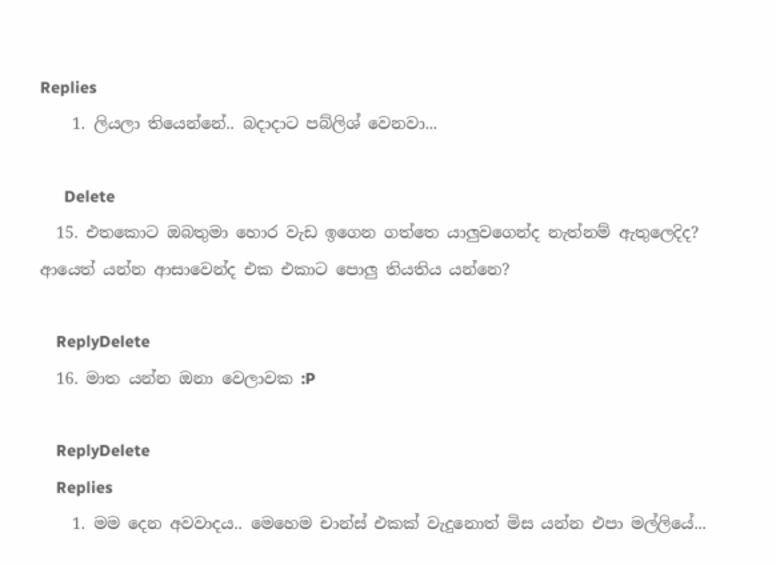Replies
    1. ලියලා තියෙන්නේ.. බදාදාට පබ්ලිශ් වෙනවා...

      Delete
  15. එතකොට ඔබතුමා හොර වැඩ ඉගෙන ගත්තෙ යාලුවගෙන්ද නැත්නම් ඇතුලෙදිද? ආයෙත් යන්න ආසාවෙන්ද එක එකාට පොලු තියතිය යන්නෙ?

    ReplyDelete
  16. මාත යන්න ඔනා වෙලාවක :P

    ReplyDelete
    Replies
    1. මම දෙන අවවාදය.. මෙහෙම චාන්ස් එකක් වැදුනොත් මිස යන්න එපා මල්ලියේ...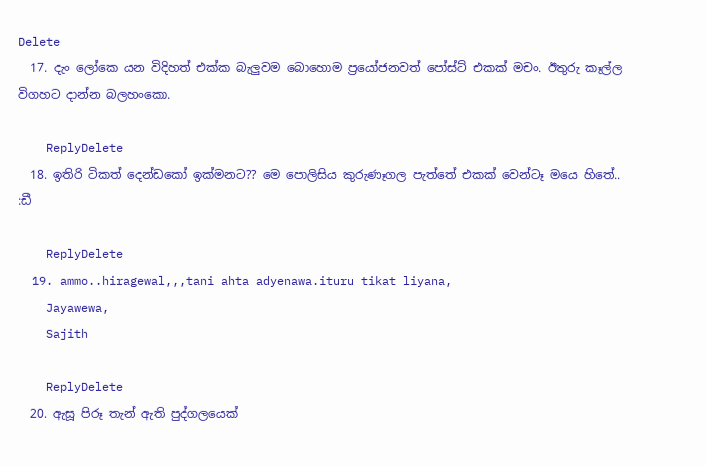Delete
  17. දැං ලෝකෙ යන විදිහත් එක්ක බැලුවම බොහොම ප්‍රයෝජනවත් පෝස්ට් එකක් මචං. ඊතුරු කෑල්ල විගහට දාන්න බලහංකො.

    ReplyDelete
  18. ඉතිරි ටිකත් දෙන්ඩකෝ ඉක්මනට?? මෙ පොලිසිය කුරුණෑගල පැත්තේ එකක් වෙන්ටෑ මයෙ හිතේ.. :ඩී

    ReplyDelete
  19. ammo..hiragewal,,,tani ahta adyenawa.ituru tikat liyana,
    Jayawewa,
    Sajith

    ReplyDelete
  20. ඇසූ පිරූ තැන් ඇති පුද්ගලයෙක්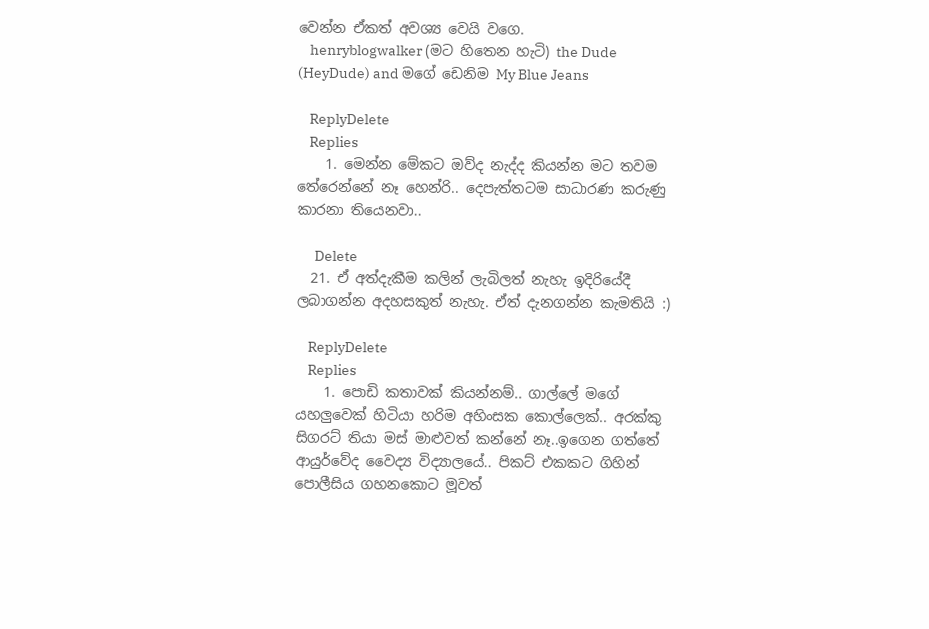වෙන්න ඒකත් අවශ්‍ය වෙයි වගෙ.
    henryblogwalker (මට හිතෙන හැටි) the Dude (HeyDude) and මගේ ඩෙනිම My Blue Jeans

    ReplyDelete
    Replies
    1. මෙන්න මේකට ඔව්ද නැද්ද කියන්න මට තවම තේරෙන්නේ නෑ හෙන්රි.. දෙපැත්තටම සාධාරණ කරුණු කාරනා තියෙනවා..

      Delete
  21. ඒ අත්දැකීම කලින් ලැබිලත් නැහැ ඉදිරියේදී ලබාගන්න අදහසකුත් නැහැ. ඒත් දැනගන්න කැමතියි :)

    ReplyDelete
    Replies
    1. පොඩි කතාවක් කියන්නම්.. ගාල්ලේ මගේ යහලුවෙක් හිටියා හරිම අහිංසක කොල්ලෙක්.. අරක්කු සිගරට් තියා මස් මාළුවත් කන්නේ නෑ..ඉගෙන ගත්තේ ආයුර්වේද වෛද්‍ය විද්‍යාලයේ.. පිකට් එකකට ගිහින් පොලීසිය ගහනකොට මූවත්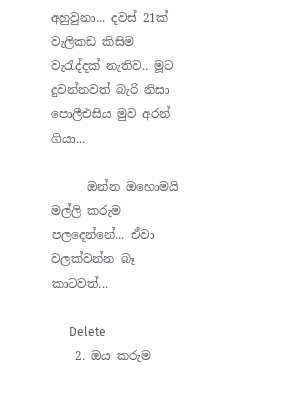අහුවුනා... දවස් 21ක් වැලිකඩ කිසිම වැරැද්දක් නැතිව.. මූට දුවන්නවත් බැරි නිසා පොලීඑසිය මුව අරන් ගියා...

      ඔන්න ඔහොමයි මල්ලි කරුම පලදෙන්නේ... ඒවා වලක්වන්න බෑ කාටවත්...

      Delete
    2. ඔය කරුම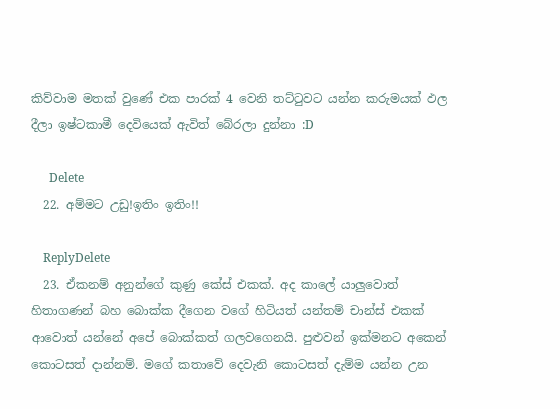කිව්වාම මතක් වුණේ එක පාරක් 4 වෙනි තට්ටුවට යන්න කරුමයක් ඵල දීලා ඉෂ්ටකාමී දෙවියෙක් ඇවිත් බේරලා දුන්නා :D

      Delete
  22. අම්මට උඩු!ඉතිං ඉතිං!!

    ReplyDelete
  23. ඒකනම් අනුන්ගේ කුණු කේස් එකක්. අද කාලේ යාලුවොත් හිතාගණන් බහ බොක්ක දීගෙන වගේ හිටියත් යන්තම් චාන්ස් එකක් ආවොත් යන්නේ අපේ බොක්කත් ගලවගෙනයි. පුළුවන් ඉක්මනට අකෙන් කොටසත් දාන්නම්. මගේ කතාවේ දෙවැනි කොටසත් දැම්ම යන්න උන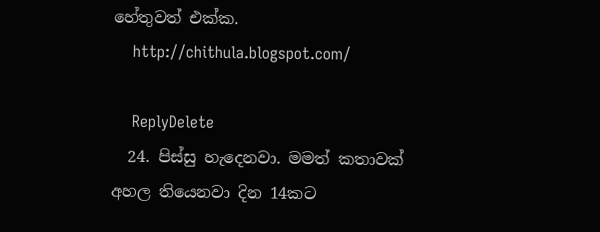හේතුවත් එක්ක.
    http://chithula.blogspot.com/

    ReplyDelete
  24. පිස්සු හැදෙනවා. මමත් කතාවක් අහල තියෙනවා දින 14කට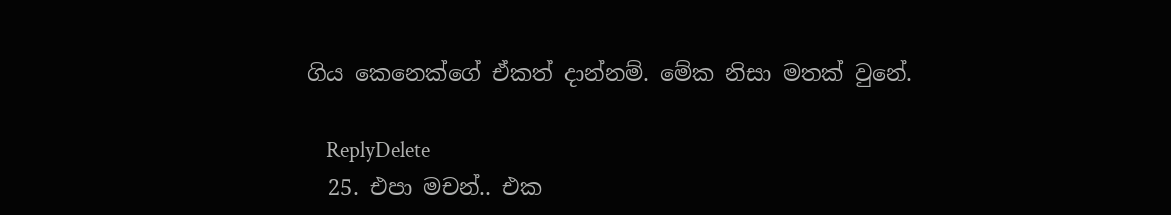ගිය කෙනෙක්ගේ ඒකත් දාන්නම්. මේක නිසා මතක් වුනේ.

    ReplyDelete
  25. එපා මචන්.. එක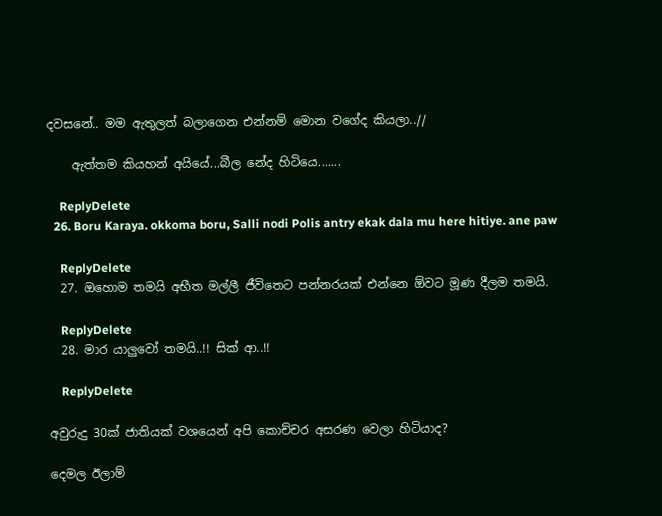දවසනේ.. මම ඇතුලත් බලාගෙන එන්නම් මොන වගේද කියලා..//

    ඇත්තම කියහන් අයියේ...බීල නේද හිටියෙ.......

    ReplyDelete
  26. Boru Karaya. okkoma boru, Salli nodi Polis antry ekak dala mu here hitiye. ane paw

    ReplyDelete
  27. ඔහොම තමයි අභීත මල්ලී ජීවිතෙට පන්නරයක් එන්නෙ ඕවට මූණ දීලම තමයි.

    ReplyDelete
  28. මාර යාලුවෝ තමයි..!! සික් ආ..!!

    ReplyDelete

අවුරුදු 30ක් ජාතියක් වශයෙන් අපි කොච්චර අසරණ වෙලා හිටියාද?

දෙමල ඊලාම්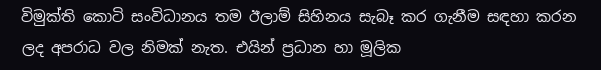විමුක්ති කොටි සංවිධානය තම ඊලාම් සිහිනය සැබෑ කර ගැනීම සඳහා කරන ලද අපරාධ වල නිමක් නැත. එයින් ප්‍රධාන හා මූලික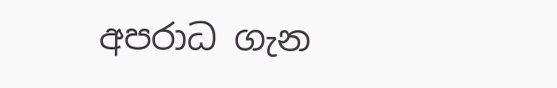අපරාධ ගැන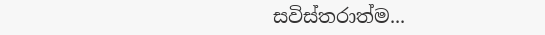සවිස්තරාත්ම...